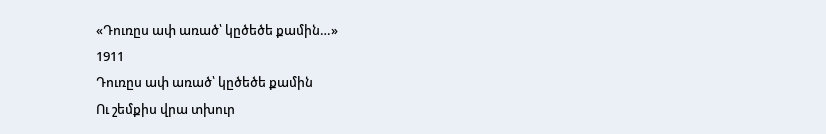«Դուռըս ափ առած՝ կըծեծե քամին…»
1911
Դուռըս ափ առած՝ կըծեծե քամին
Ու շեմքիս վրա տխուր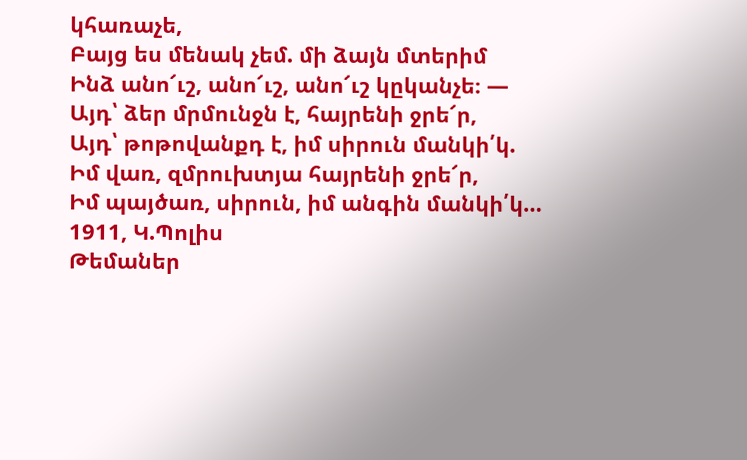կհառաչե,
Բայց ես մենակ չեմ. մի ձայն մտերիմ
Ինձ անո՜ւշ, անո՜ւշ, անո՜ւշ կըկանչե։ —
Այդ՝ ձեր մրմունջն է, հայրենի ջրե՜ր,
Այդ՝ թոթովանքդ է, իմ սիրուն մանկի՛կ.
Իմ վառ, զմրուխտյա հայրենի ջրե՜ր,
Իմ պայծառ, սիրուն, իմ անգին մանկի՛կ…
1911, Կ.Պոլիս
Թեմաներ